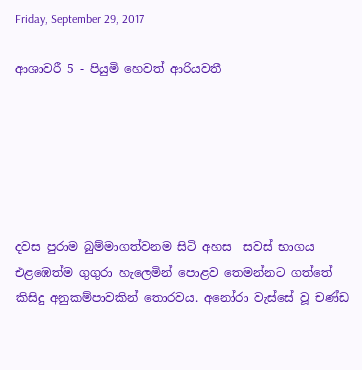Friday, September 29, 2017

ආශාවරී 5 - පියුමි හෙවත් ආරියවතී






දවස පුරාම බුම්මාගත්වනම සිටි අහස  සවස් භාගය එළඹෙත්ම ගුගුරා හැලෙමින් පොළව තෙමන්නට ගත්තේ කිසිදු අනුකම්පාවකින් තොරවය. අනෝරා වැස්සේ වූ චණ්ඩ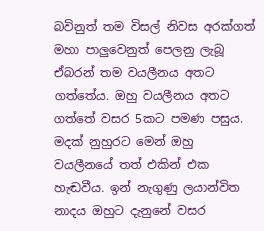බවිනුත් තම විසල් නිවස අරක්ගත් මහා පාලුවෙනුත් පෙලනු ලැබූ ඒබරන් තම වයලීනය අතට ගත්තේය. ඔහු වයලීනය අතට ගත්තේ වසර 5කට පමණ පසුය. මදක් නුහුරට මෙන් ඔහු වයලීනයේ තත් එකින් එක හැඬවීය. ඉන් නැගුණු ලයාන්විත නාදය ඔහුට දැනුනේ වසර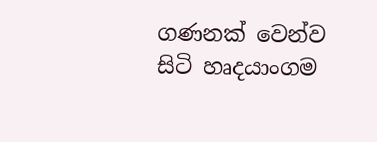ගණනක් වෙන්ව සිටි හෘදයාංගම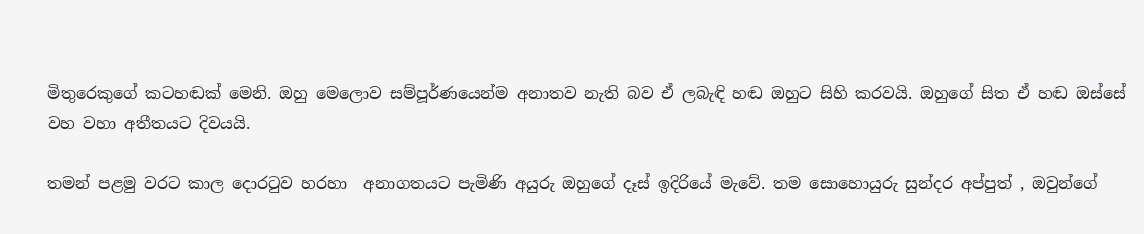මිතුරෙකුගේ කටහඬක් මෙනි. ඔහු මෙලොව සම්පූර්ණයෙන්ම අනාතව නැති බව ඒ ලබැඳි හඬ ඔහුට සිහි කරවයි. ඔහුගේ සිත ඒ හඬ ඔස්සේ වහ වහා අතීතයට දිවයයි.

තමන් පළමු වරට කාල දොරටුව හරහා  අනාගතයට පැමිණි අයුරු ඔහුගේ දෑස් ඉදිරියේ මැවේ. තම සොහොයුරු සුන්දර අප්පුත් , ඔවුන්ගේ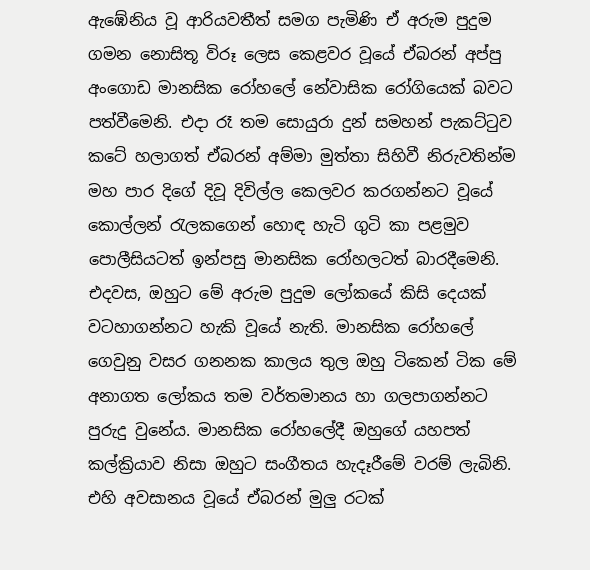ඇඹේනිය වූ ආරියවතීත් සමග පැමිණි ඒ අරුම පුදුම ගමන නොසිතූ විරූ ලෙස කෙළවර වූයේ ඒබරන් අප්පු අංගොඩ මානසික රෝහලේ නේවාසික රෝගියෙක් බවට පත්වීමෙනි. එදා රෑ තම සොයුරා දුන් සමහන් පැකට්ටුව කටේ හලාගත් ඒබරන් අම්මා මුත්තා සිහිවී නිරුවතින්ම මහ පාර දිගේ දිවූ දිවිල්ල කෙලවර කරගන්නට වූයේ කොල්ලන් රැලකගෙන් හොඳ හැටි ගුටි කා පළමුව පොලීසියටත් ඉන්පසු මානසික රෝහලටත් බාරදීමෙනි. එදවස, ඔහුට මේ අරුම පුදුම ලෝකයේ කිසි දෙයක් වටහාගන්නට හැකි වූයේ නැති. මානසික රෝහලේ ගෙවුනු වසර ගනනක කාලය තුල ඔහු ටිකෙන් ටික මේ අනාගත ලෝකය තම වර්තමානය හා ගලපාගන්නට පුරුදු වුනේය. මානසික රෝහලේදී ඔහුගේ යහපත් කල්ක්‍රියාව නිසා ඔහුට සංගීතය හැදෑරීමේ වරම් ලැබිනි. එහි අවසානය වූයේ ඒබරන් මුලු රටක්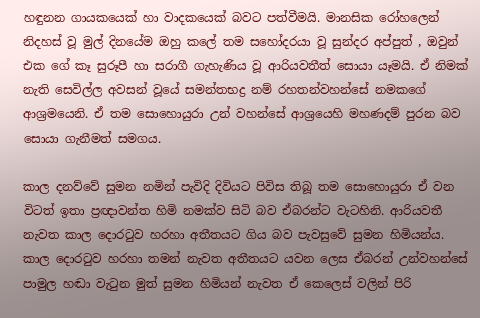හඳුනන ගායකයෙක් හා වාදකයෙක් බවට පත්වීමයි. මානසික රෝහලෙන් නිදහස් වූ මුල් දිනයේම ඔහු කලේ තම සහෝදරයා වූ සුන්දර අප්පුත් , ඔවුන් එක ගේ කෑ සුරූපී හා සරාගී ගැහැණිය වූ ආරියවතීත් සොයා යෑමයි. ඒ නිමක් නැති සෙවිල්ල අවසන් වූයේ සමන්තභද්‍ර නම් රහතන්වහන්සේ නමකගේ ආශ්‍රමයෙනි. ඒ තම සොහොයුරා උන් වහන්සේ ආශ්‍රයෙහි මහණදම් පුරන බව සොයා ගැනීමත් සමගය.

කාල දනව්වේ සුමන නමින් පැවිදි දිවියට පිවිස තිබූ තම සොහොයුරා ඒ වන විටත් ඉතා ප්‍රඥාවන්ත හිමි නමක්ව සිටි බව ඒබරන්ට වැටහිනි. ආරියවතී නැවත කාල දොරටුව හරහා අතීතයට ගිය බව පැවසුවේ සුමන හිමියන්ය. කාල දොරටුව හරහා තමන් නැවත අතීතයට යවන ලෙස ඒබරන් උන්වහන්සේ පාමුල හඬා වැටුන මුත් සුමන හිමියන් නැවත ඒ කෙලෙස් වලින් පිරි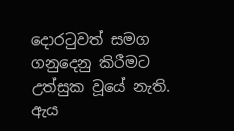දොරටුවත් සමග ගනුදෙනු කිරීමට උත්සුක වූයේ නැති.  ඇය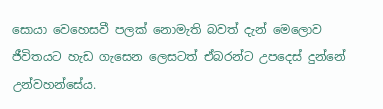සොයා වෙහෙසවී පලක් නොමැති බවත් දැන් මෙලොව ජීවිතයට හැඩ ගැසෙන ලෙසටත් ඒබරන්ට උපදෙස් දුන්නේ උන්වහන්සේය.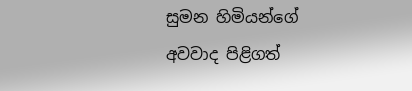සුමන හිමියන්ගේ අවවාද පිළිගත්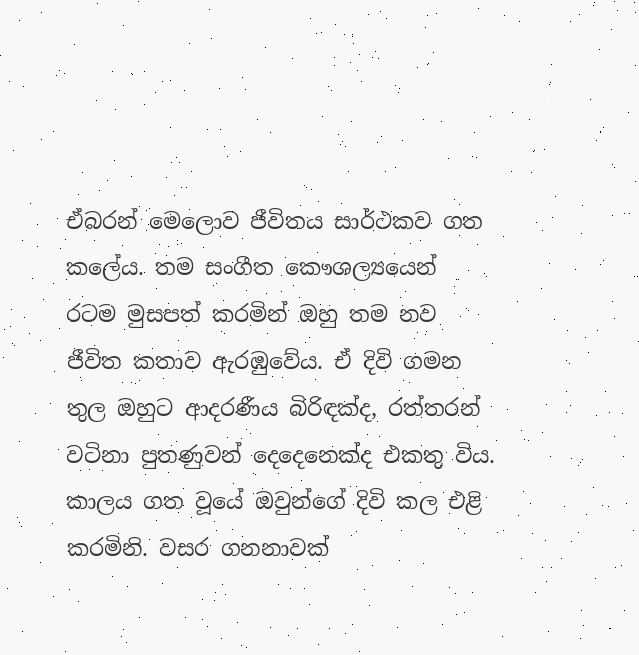ඒබරන් මෙලොව ජීවිතය සාර්ථකව ගත කලේය. තම සංගීත කෞශල්‍යයෙන් රටම මුසපත් කරමින් ඔහු තම නව ජීවිත කතාව ඇරඹුවේය. ඒ දිවි ගමන තුල ඔහුට ආදරණීය බිරිඳක්ද, රත්තරන් වටිනා පුතණුවන් දෙදෙනෙක්ද එකතු විය. කාලය ගත වූයේ ඔවුන්ගේ දිවි කල එළි කරමිනි. වසර ගනනාවක්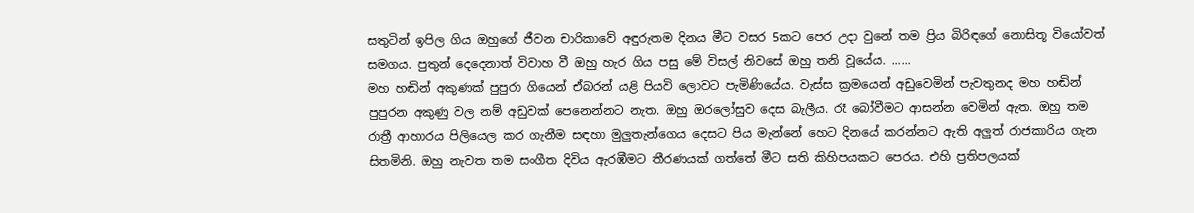සතුටින් ඉපිල ගිය ඔහුගේ ජීවන චාරිකාවේ අඳුරුතම දිනය මීට වසර 5කට පෙර උදා වුනේ තම ප්‍රිය බිරිඳගේ නොසිතූ වියෝවත් සමගය. පුතුන් දෙදෙනාත් විවාහ වී ඔහු හැර ගිය පසු මේ විසල් නිවසේ ඔහු තනි වූයේය. ......
මහ හඬින් අකුණක් පුපුරා ගියෙන් ඒබරන් යළි පියවි ලොවට පැමිණියේය. වැස්ස ක්‍රමයෙන් අඩුවෙමින් පැවතුනද මහ හඬින් පුපුරන අකුණු වල නම් අඩුවක් පෙනෙන්නට නැත. ඔහු ඔරලෝසුව දෙස බැලීය. රෑ බෝවීමට ආසන්න වෙමින් ඇත. ඔහු තම රාත්‍රී ආහාරය පිලියෙල කර ගැනීම සඳහා මුලුතැන්ගෙය දෙසට පිය මැන්නේ හෙට දිනයේ කරන්නට ඇති අලුත් රාජකාරිය ගැන සිතමිනි. ඔහු නැවත තම සංගීත දිවිය ඇරඹීමට තීරණයක් ගත්තේ මීට සති කිහිපයකට පෙරය. එහි ප්‍රතිපලයක්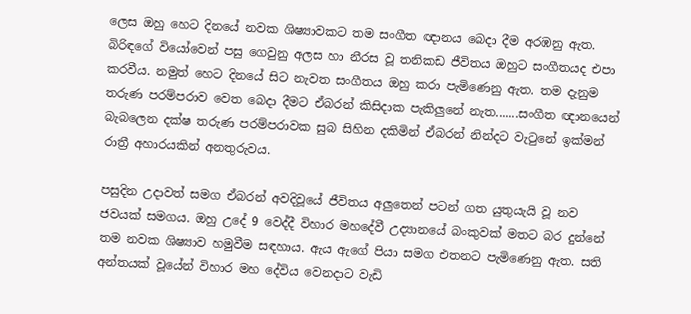ලෙස ඔහු හෙට දිනයේ නවක ශිෂ්‍යාවකට තම සංගීත ඥානය බෙදා දීම අරඹනු ඇත. බිරිඳගේ වියෝවෙන් පසු ගෙවුනු අලස හා නීරස වූ තනිකඩ ජීවිතය ඔහුට සංගීතයද එපා කරවීය. නමුත් හෙට දිනයේ සිට නැවත සංගීතය ඔහු කරා පැමිණෙනු ඇත. තම දැනුම තරුණ පරම්පරාව වෙත බෙදා දීමට ඒබරන් කිසිදාක පැකිලුනේ නැත.......සංගීත ඥානයෙන් බැබලෙන දක්ෂ තරුණ පරම්පරාවක සුබ සිහින දකිමින් ඒබරන් නින්දට වැටුනේ ඉක්මන් රාත්‍රී අහාරයකින් අනතුරුවය.

පසුදින උදාවත් සමග ඒබරන් අවදිවූයේ ජීවිතය අලුතෙන් පටන් ගත යුතුයැයි වූ නව ජවයක් සමගය. ඔහු උදේ 9 වෙද්දී විහාර මහදේවී උද්‍යානයේ බංකුවක් මතට බර දුන්නේ තම නවක ශිෂ්‍යාව හමුවීම සඳහාය. ඇය ඇගේ පියා සමග එතනට පැමිණෙනු ඇත. සති අන්තයක් වූයේන් විහාර මහ දේවිය වෙනදාට වැඩි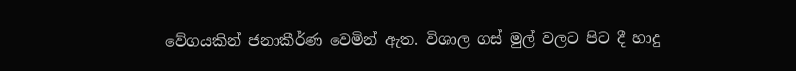වේගයකින් ජනාකීර්ණ වෙමින් ඇත. විශාල ගස් මුල් වලට පිට දී හාදු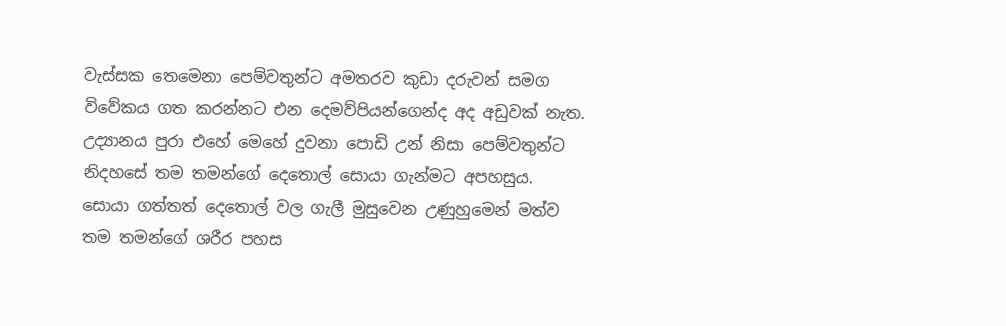වැස්සක තෙමෙනා පෙම්වතුන්ට අමතරව කුඩා දරුවන් සමග විවේකය ගත කරන්නට එන දෙමව්පියන්ගෙන්ද අද අඩුවක් නැත. උද්‍යානය පුරා එහේ මෙහේ දුවනා පොඩි උන් නිසා පෙම්වතුන්ට නිදහසේ තම තමන්ගේ දෙතොල් සොයා ගැන්මට අපහසුය. සොයා ගත්තත් දෙතොල් වල ගැලී මුසුවෙන උණුහුමෙන් මත්ව තම තමන්ගේ ශරීර පහස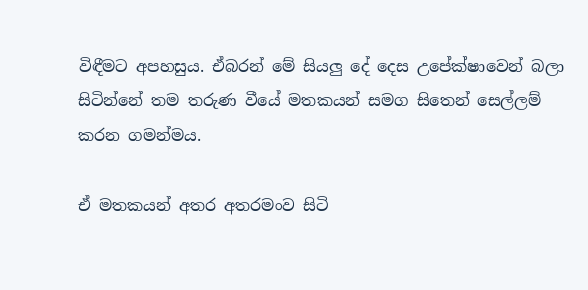විඳීමට අපහසුය. ඒබරන් මේ සියලු දේ දෙස උපේක්ෂාවෙන් බලා සිටින්නේ තම තරුණ වීයේ මතකයන් සමග සිතෙන් සෙල්ලම් කරන ගමන්මය.

ඒ මතකයන් අතර අතරමංව සිටි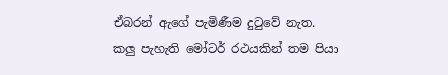ඒබරන් ඇගේ පැමිණීම දුටුවේ නැත. කලු පැහැති මෝටර් රථයකින් තම පියා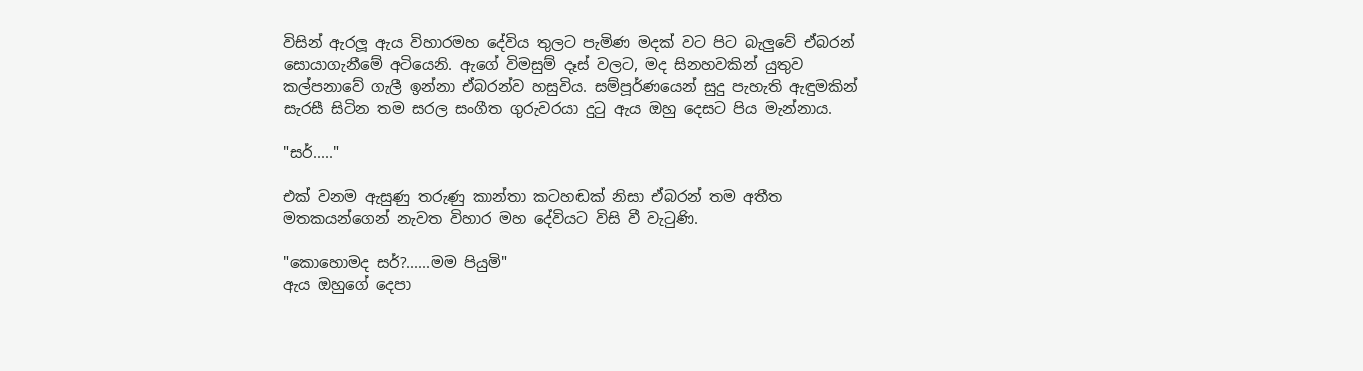විසින් ඇරලූ ඇය විහාරමහ දේවිය තුලට පැමිණ මදක් වට පිට බැලුවේ ඒබරන් සොයාගැනීමේ අටියෙනි. ඇගේ විමසුම් දෑස් වලට, මද සිනහවකින් යුතුව කල්පනාවේ ගැලී ඉන්නා ඒබරන්ව හසුවිය. සම්පූර්ණයෙන් සුදු පැහැති ඇඳුමකින් සැරසී සිටින තම සරල සංගීත ගුරුවරයා දුටු ඇය ඔහු දෙසට පිය මැන්නාය.

"සර්....."

එක් වනම ඇසුණු තරුණු කාන්තා කටහඬක් නිසා ඒබරන් තම අතීත මතකයන්ගෙන් නැවත විහාර මහ දේවියට විසි වී වැටුණි.

"කොහොමද සර්?......මම පියුමි"
ඇය ඔහුගේ දෙපා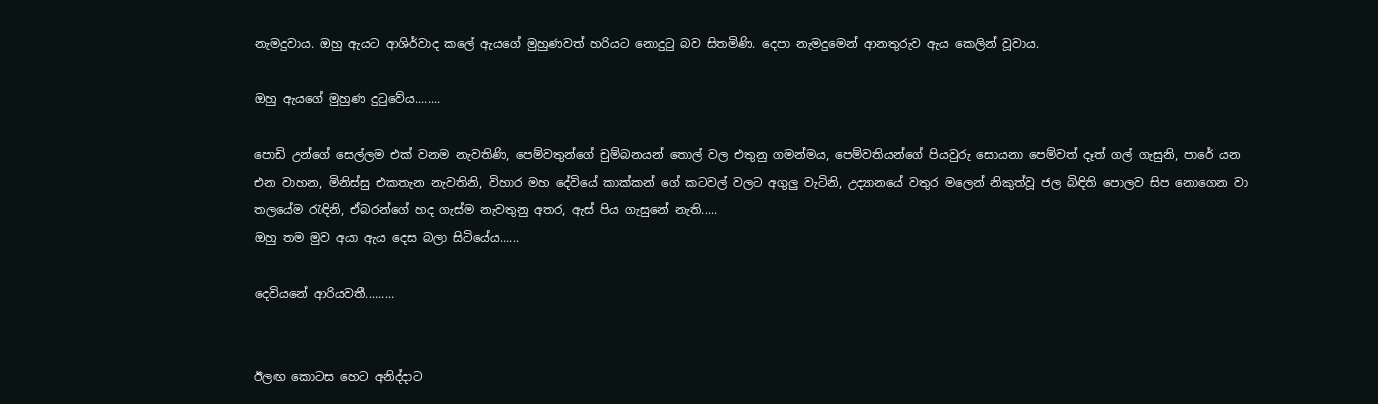නැමදුවාය. ඔහු ඇයට ආශිර්වාද කලේ ඇයගේ මුහුණවත් හරියට නොදුටු බව සිතමිණි. දෙපා නැමදුමෙන් ආනතුරුව ඇය කෙලින් වූවාය.

ඔහු ඇයගේ මුහුණ දුටුවේය........

පොඩි උන්ගේ සෙල්ලම එක් වනම නැවතිණි, පෙම්වතුන්ගේ චුම්බනයන් තොල් වල එතුනු ගමන්මය, පෙම්වතියන්ගේ පියවුරු සොයනා පෙම්වත් දෑත් ගල් ගැසුනි, පාරේ යන එන වාහන, මිනිස්සු එකතැන නැවතිනි, විහාර මහ දේවියේ කාක්කන් ගේ කටවල් වලට අගුලු වැටිනි, උද්‍යානයේ වතුර මලෙන් නිකුත්වූ ජල බිඳිති පොලව සිප නොගෙන වා තලයේම රැඳිනි, ඒබරන්ගේ හද ගැස්ම නැවතුනු අතර, ඇස් පිය ගැසුනේ නැති.....
ඔහු තම මුව අයා ඇය දෙස බලා සිටියේය......

දෙවියනේ ආරියවතී.........


ඊලඟ කොටස හෙට අනිද්දාට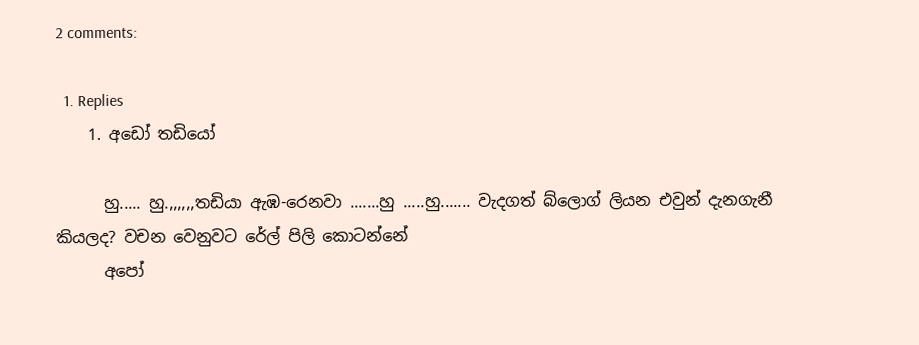2 comments:

  1. Replies
    1. අඩෝ තඩියෝ

      හු..... හු.,,,,,,තඩියා ඇඹ-රෙනවා .......හු .....හු....... වැදගත් බ්ලොග් ලියන එවුන් දැනගැනී කියලද? වචන වෙනුවට රේල් පිලි කොටන්නේ
      අපෝ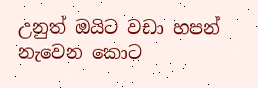උනුත් ඔයිට වඩා හපන් නැවෙන කොට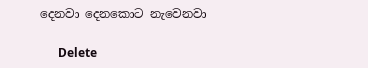දෙනවා දෙනකොට නැවෙනවා

      Delete